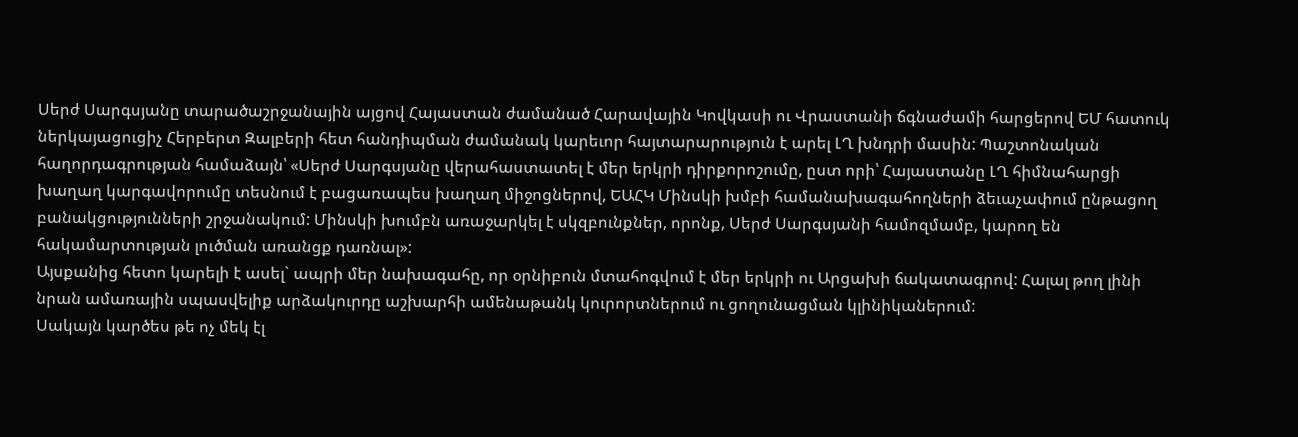Սերժ Սարգսյանը տարածաշրջանային այցով Հայաստան ժամանած Հարավային Կովկասի ու Վրաստանի ճգնաժամի հարցերով ԵՄ հատուկ ներկայացուցիչ Հերբերտ Զալբերի հետ հանդիպման ժամանակ կարեւոր հայտարարություն է արել ԼՂ խնդրի մասին: Պաշտոնական հաղորդագրության համաձայն՝ «Սերժ Սարգսյանը վերահաստատել է մեր երկրի դիրքորոշումը, ըստ որի՝ Հայաստանը ԼՂ հիմնահարցի խաղաղ կարգավորումը տեսնում է բացառապես խաղաղ միջոցներով, ԵԱՀԿ Մինսկի խմբի համանախագահողների ձեւաչափում ընթացող բանակցությունների շրջանակում: Մինսկի խումբն առաջարկել է սկզբունքներ, որոնք, Սերժ Սարգսյանի համոզմամբ, կարող են հակամարտության լուծման առանցք դառնալ»:
Այսքանից հետո կարելի է ասել` ապրի մեր նախագահը, որ օրնիբուն մտահոգվում է մեր երկրի ու Արցախի ճակատագրով: Հալալ թող լինի նրան ամառային սպասվելիք արձակուրդը աշխարհի ամենաթանկ կուրորտներում ու ցողունացման կլինիկաներում:
Սակայն կարծես թե ոչ մեկ էլ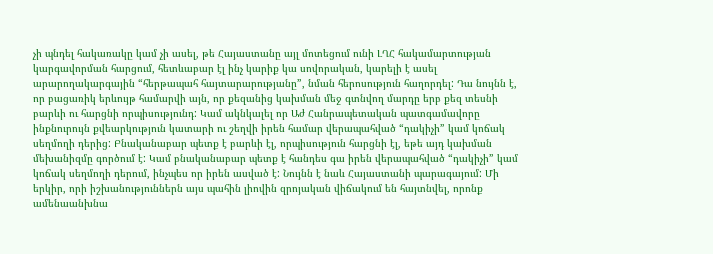չի պնդել հակառակը կամ չի ասել, թե Հայաստանը այլ մոտեցում ունի ԼՂՀ հակամարտության կարգավորման հարցում, հետևաբար էլ ինչ կարիք կա սովորական, կարելի է ասել արարողակարգային “հերթապահ հայտարարությանը”, նման հերոսություն հաղորդել: Դա նույնն է, որ բացառիկ երևույթ համարվի այն, որ քեզանից կախման մեջ գտնվող մարդը երբ քեզ տեսնի բարևի ու հարցնի որպիսությունդ: Կամ ակնկալել որ Աժ Հանրապետական պատգամավորը ինքնուրույն քվեարկություն կատարի ու շեղվի իրեն համար վերապահված “դակիչի” կամ կոճակ սեղմողի դերից: Բնականաբար պետք է բարևի էլ, որպիսություն հարցնի էլ, եթե այդ կախման մեխանիզմը գործում է: Կամ բնականաբար պետք է հանդես գա իրեն վերապահված “դակիչի” կամ կոճակ սեղմողի դերում, ինչպես որ իրեն ասված է: Նույնն է նաև Հայաստանի պարագայում: Մի երկիր, որի իշխանություններն այս պահին լիովին զրոյական վիճակում են հայտնվել, որոնք ամենաանխնա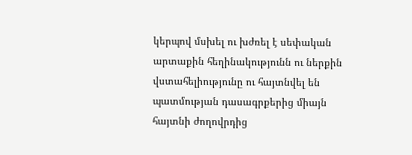կերպով մսխել ու խժռել է սեփական արտաքին հեղինակությունն ու ներքին վստահելիությունը ու հայտնվել են պատմության դասագրքերից միայն հայտնի ժողովրդից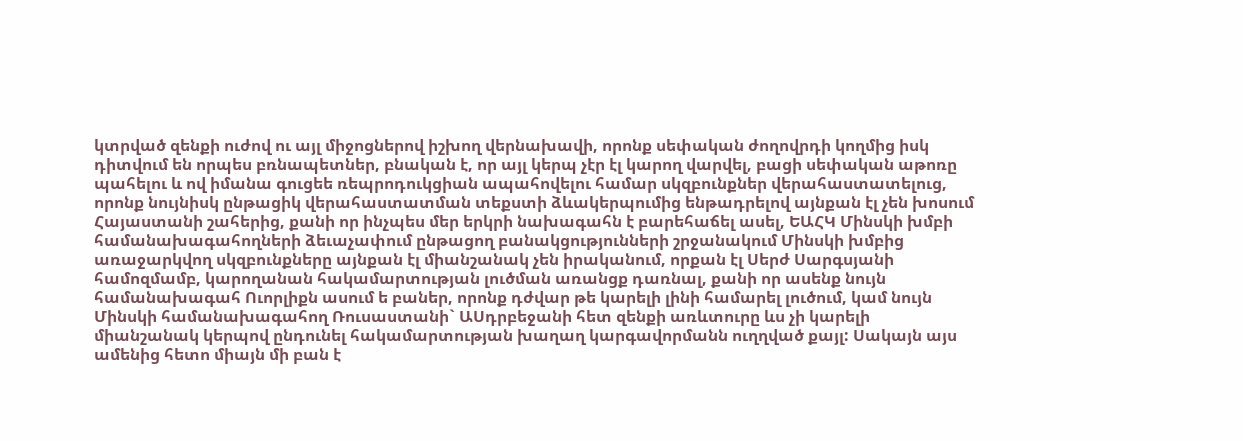կտրված զենքի ուժով ու այլ միջոցներով իշխող վերնախավի, որոնք սեփական ժողովրդի կողմից իսկ դիտվում են որպես բռնապետներ, բնական է, որ այլ կերպ չէր էլ կարող վարվել, բացի սեփական աթոռը պահելու և ով իմանա գուցեե ռեպրոդուկցիան ապահովելու համար սկզբունքներ վերահաստատելուց, որոնք նույնիսկ ընթացիկ վերահաստատման տեքստի ձևակերպումից ենթադրելով այնքան էլ չեն խոսում Հայաստանի շահերից, քանի որ ինչպես մեր երկրի նախագահն է բարեհաճել ասել, ԵԱՀԿ Մինսկի խմբի համանախագահողների ձեւաչափում ընթացող բանակցությունների շրջանակում Մինսկի խմբից առաջարկվող սկզբունքները այնքան էլ միանշանակ չեն իրականում, որքան էլ Սերժ Սարգսյանի համոզմամբ, կարողանան հակամարտության լուծման առանցք դառնալ, քանի որ ասենք նույն համանախագահ Ուորլիքն ասում ե բաներ, որոնք դժվար թե կարելի լինի համարել լուծում, կամ նույն Մինսկի համանախագահող Ռուսաստանի` ԱՍդրբեջանի հետ զենքի առևտուրը ևս չի կարելի միանշանակ կերպով ընդունել հակամարտության խաղաղ կարգավորմանն ուղղված քայլ: Սակայն այս ամենից հետո միայն մի բան է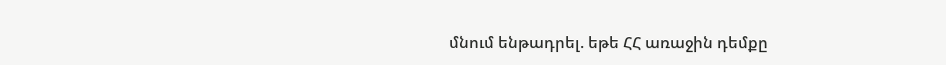մնում ենթադրել. եթե ՀՀ առաջին դեմքը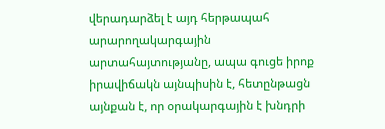վերադարձել է այդ հերթապահ արարողակարգային արտահայտությանը, ապա գուցե իրոք իրավիճակն այնպիսին է, հետընթացն այնքան է, որ օրակարգային է խնդրի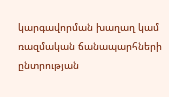կարգավորման խաղաղ կամ ռազմական ճանապարհների ընտրության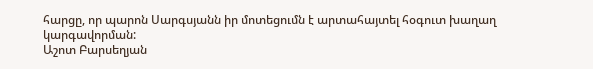հարցը, որ պարոն Սարգսյանն իր մոտեցումն է արտահայտել հօգուտ խաղաղ կարգավորման:
Աշոտ Բարսեղյան